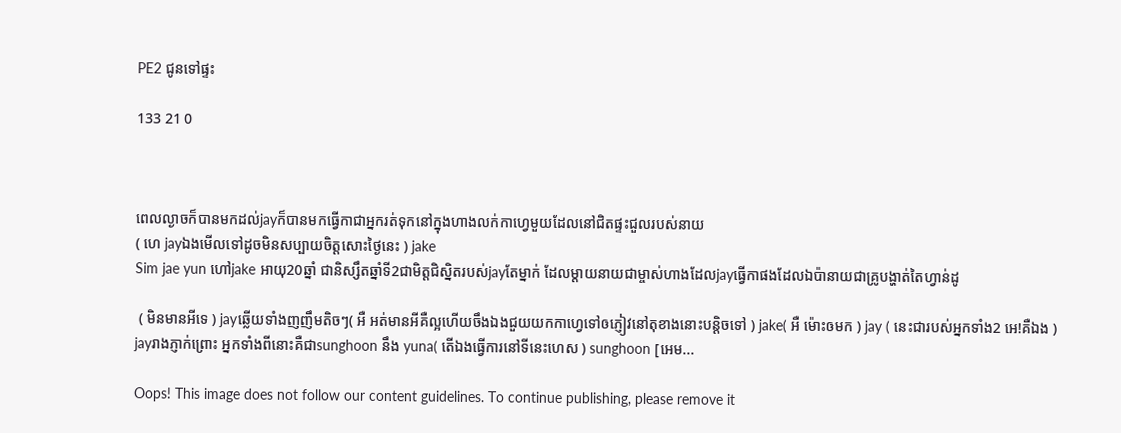PE2 ជូនទៅផ្ទះ

133 21 0



ពេលល្ងាចក៏បានមកដល់jayក៏បានមកធ្វើកាជាអ្នករត់ទុកនៅក្នុងហាងលក់កាហ្វេមួយដែលនៅជិតផ្ទះជួលរបស់នាយ
( ហេ jayឯងមើលទៅដូចមិនសប្បាយចិត្តសោះថ្ងៃនេះ ) jake
Sim jae yun ហៅjake អាយុ20ឆ្នាំ ជានិស្សឹតឆ្នាំទី2ជាមិត្តជិស្និតរបស់jayតែម្នាក់ ដែលម្ដាយនាយជាម្ចាស់ហាងដែលjayធ្វើកាផងដែលឯប៉ានាយជាគ្រូបង្ហាត់តៃហ្វាន់ដូ

 ( មិនមានអីទេ ) jayឆ្លើយទាំងញញឹមតិចៗ( អឺ អត់មានអីគឺល្អហើយចឹងឯងជួយយកកាហ្វេទៅឲភ្ញៀវនៅតុខាងនោះបន្តិចទៅ ) jake( អឺ ម៉ោះឲមក ) jay ( នេះជារបស់អ្នកទាំង2 អេ!គឺឯង ) jayរាងភ្ញាក់ព្រោះ អ្នកទាំងពីនោះគឺជាsunghoon នឹង yuna( តើឯងធ្វើការនៅទីនេះហេស ) sunghoon [អេម...

Oops! This image does not follow our content guidelines. To continue publishing, please remove it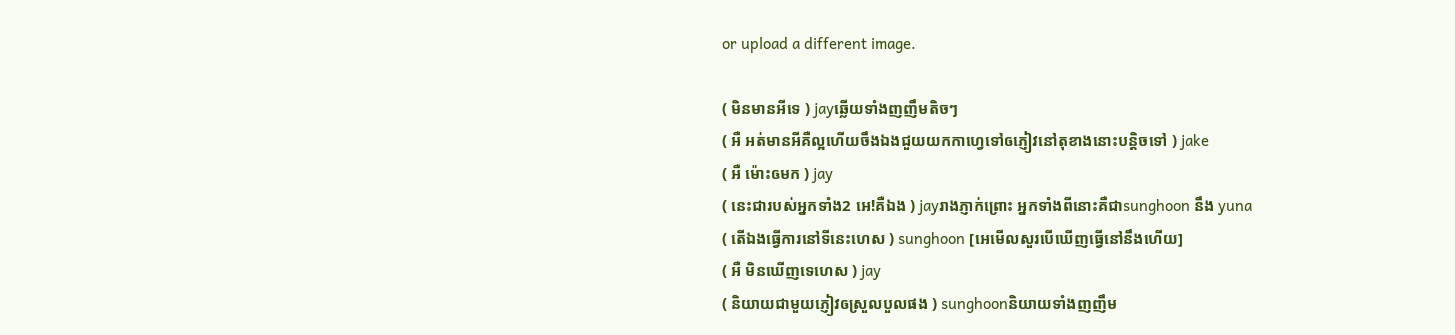or upload a different image.

( មិនមានអីទេ ) jayឆ្លើយទាំងញញឹមតិចៗ
( អឺ អត់មានអីគឺល្អហើយចឹងឯងជួយយកកាហ្វេទៅឲភ្ញៀវនៅតុខាងនោះបន្តិចទៅ ) jake
( អឺ ម៉ោះឲមក ) jay
( នេះជារបស់អ្នកទាំង2 អេ!គឺឯង ) jayរាងភ្ញាក់ព្រោះ អ្នកទាំងពីនោះគឺជាsunghoon នឹង yuna
( តើឯងធ្វើការនៅទីនេះហេស ) sunghoon [អេមើលសួរបើឃើញធ្វើនៅនឹងហើយ]
( អឺ មិនឃើញទេហេស ) jay
( និយាយជាមួយភ្ញៀវឲស្រួលបួលផង ) sunghoonនិយាយទាំងញញឹម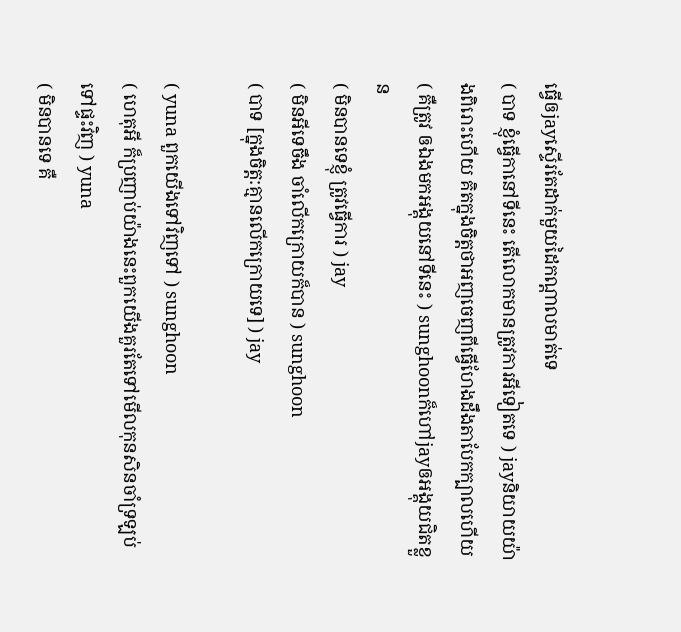ធ្វើឲjayស្ទើរតែដាក់មួយដៃកណ្ដាលមាត់ទេ
( បាទ ខ្ញុំធ្វើកានៅទីនេះ តើលោកមានត្រូវការអីទៀតទេ ) jayនិយាយយ៉ាងពិរោះហើយ គិតក្នុងចិត្តថាអញចេញពីធ្វើហែងដឹងតាបែកក្បាលហើយ
( គឺត្រូវ ឲឯងមកអង្គុយនៅទីនេះ ) sunghoonក៏ហៅjayឲអង្គុយជិតខ្លួន
( មិនបានទេខ្ញុំ ត្រូវធ្វើការ ) jay
( មិនអីទេចឹង ចាំលើកក្រោយក៏បាន ) sunghoon
( បាទ [ក្នុងចិត្ត:គ្មានលើកក្រោយទេ] ) jay

( yuna ពួកយើងទៅវិញទៅ ) sunghoon
( ហេតុអី ក៏ប្រញាប់យ៉ាងនេះពួកយើងគួរតែទៅមើលកុនសិនចាំទ្រឡប់ទៅផ្ទះវិញ ) yuna
( មិនបានទេ គឺ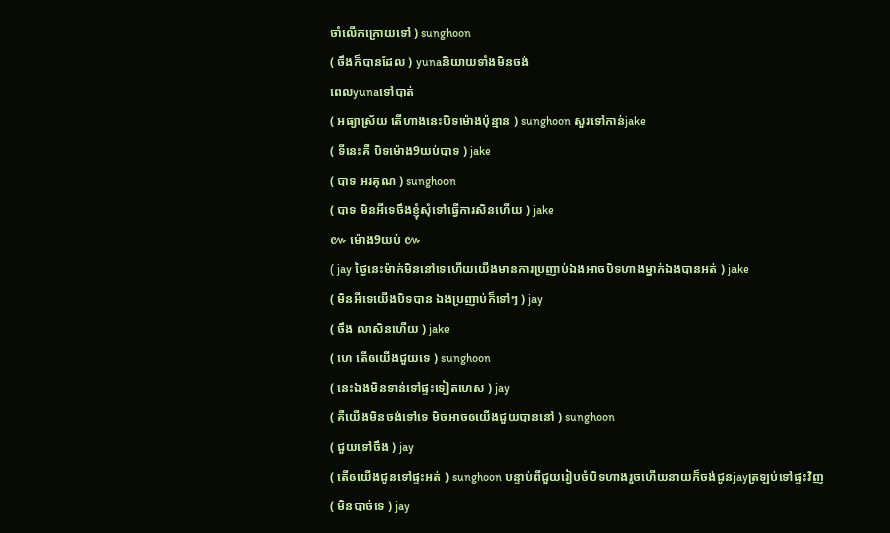ចាំលើកក្រោយទៅ ) sunghoon
( ចឹងក៏បានដែល ) yunaនិយាយទាំងមិនចង់
ពេលyunaទៅបាត់
( អធ្យាស្រ័យ តើហាងនេះបិទម៉ោងប៉ុន្មាន ) sunghoon សួរទៅកាន់jake
( ទីនេះគឺ បិទម៉ោង9យប់បាទ ) jake
( បាទ អរគុណ ) sunghoon
( បាទ មិនអីទេចឹងខ្ញុំសុំទៅធ្វើការសិនហើយ ) jake
៚ ម៉ោង9យប់ ៚
( jay ថ្ងៃនេះម៉ាក់មិននៅទេហើយយើងមានការប្រញាប់ឯងអាចបិទហាងម្នាក់ឯងបានអត់ ) jake
( មិនអីទេយើងបិទបាន ឯងប្រញាប់ក៏ទៅៗ ) jay
( ចឹង លាសិនហើយ ) jake
( ហេ តើឲយើងជួយទេ ) sunghoon
( នេះឯងមិនទាន់ទៅផ្ទះទៀតហេស ) jay
( គឺយើងមិនចង់ទៅទេ មិចអាចឲយើងជួយបាននៅ ) sunghoon
( ជួយទៅចឹង ) jay
( តើឲយើងជូនទៅផ្ទះអត់ ) sunghoon បន្ទាប់ពីជួយរៀបចំបិទហាងរួចហើយនាយក៏ចង់ជូនjayត្រឡប់ទៅផ្ទះវិញ
( មិនបាច់ទេ ) jay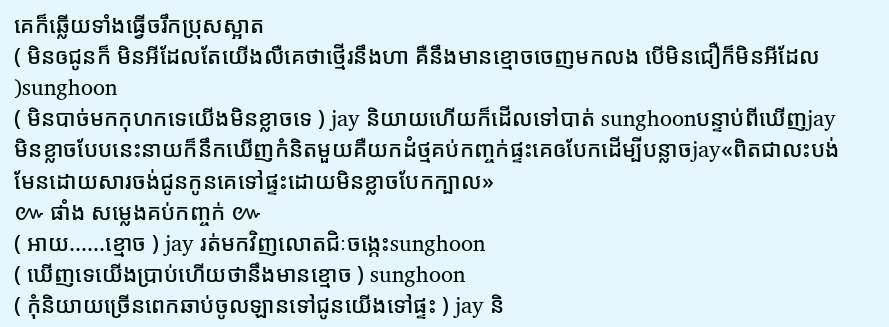គេក៏ឆ្លើយទាំងធ្វើចរឹកប្រុសស្អាត
( មិនឲជូនក៏ មិនអីដែលតែយើងលឺគេថាថ្មើរនឹងហា គឺនឹងមានខ្មោចចេញមកលង បើមិនជឿក៏មិនអីដែល )sunghoon
( មិនបាច់មកកុហកទេយើងមិនខ្លាចទេ ) jay និយាយហើយក៏ដើលទៅបាត់ sunghoonបន្ទាប់ពីឃើញjay មិនខ្លាចបែបនេះនាយក៏នឹកឃើញកំនិតមួយគឺយកដំថ្មគប់កញ្ចក់ផ្ទះគេឲបែកដើម្បីបន្លាចjay«ពិតជាលះបង់មែនដោយសារចង់ជូនកូនគេទៅផ្ទះដោយមិនខ្លាចបែកក្បាល»
៚ ផាំង សម្លេងគប់កញ្ចក់ ៚
( អាយ......ខ្មោច ) jay រត់មកវិញលោតជិៈចង្កេះsunghoon
( ឃើញទេយើងប្រាប់ហើយថានឹងមានខ្មោច ) sunghoon
( កុំនិយាយច្រើនពេកឆាប់ចូលឡានទៅជូនយើងទៅផ្ទះ ) jay និ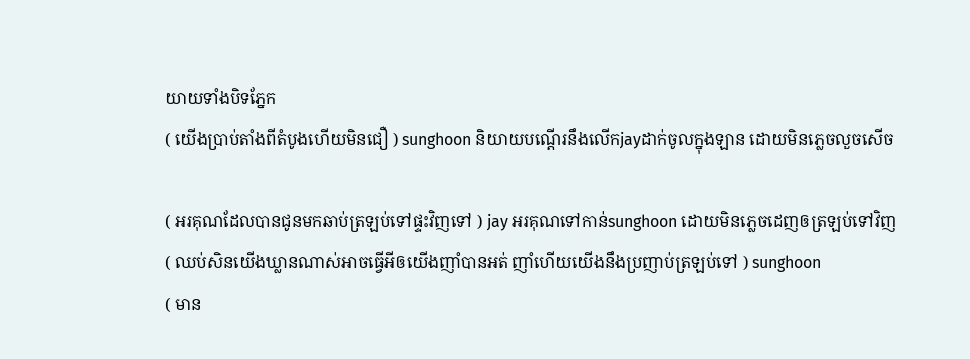យាយទាំងបិទភ្នែក
( យើងប្រាប់តាំងពីតំបូងហើយមិនជឿ ) sunghoon និយាយបណ្ដើរនឹងលើកjayដាក់ចូលក្នុងឡាន ដោយមិនភ្លេចលួចសើច

( អរគុណដែលបានជូនមកឆាប់ត្រឡប់ទៅផ្ទះវិញទៅ ) jay អរគុណទៅកាន់sunghoon ដោយមិនភ្លេចដេញឲត្រឡប់ទៅវិញ
( ឈប់សិនយើងឃ្លានណាស់អាចធ្វើអីឲយើងញាំបានអត់ ញាំហើយយើងនឹងប្រញាប់ត្រឡប់ទៅ ) sunghoon
( មាន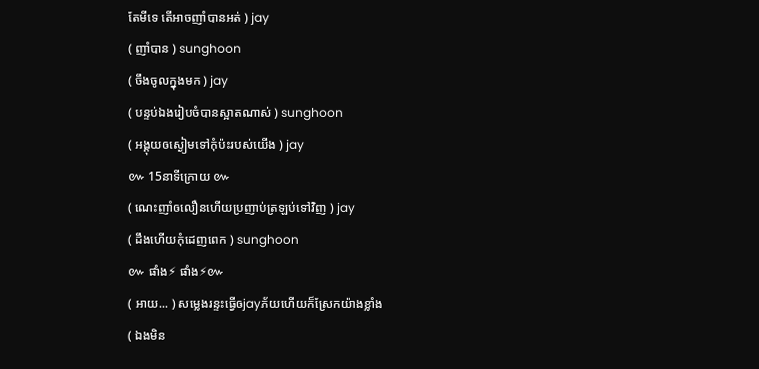តែមីទេ តើអាចញាំបានអត់ ) jay
( ញាំបាន ) sunghoon
( ចឹងចូលក្នុងមក ) jay
( បន្ទប់ឯងរៀបចំបានស្អាតណាស់ ) sunghoon
( អង្គុយឲស្ងៀមទៅកុំប៉ះរបស់យើង ) jay
៚ 15នាទីក្រោយ ៚
( ណេះញាំឲលឿនហើយប្រញាប់ត្រឡប់ទៅវិញ ) jay
( ដឹងហើយកុំដេញពេក ) sunghoon
៚ ផាំង⚡ ផាំង⚡៚
( អាយ... ) សម្លេងរន្ទះធ្វើឲjayភ័យហើយក៏ស្រែកយ៉ាងខ្លាំង
( ឯងមិន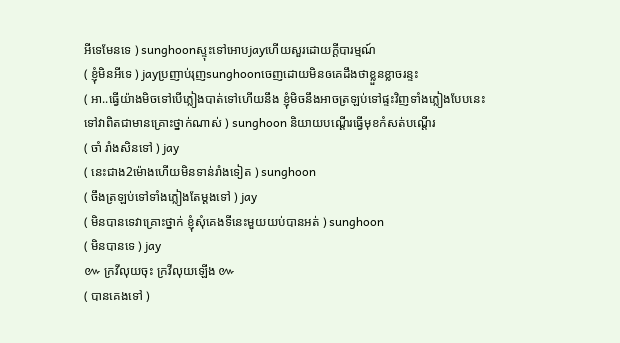អីទេមែនទេ ) sunghoonស្ទុះទៅអោបjayហើយសួរដោយក្ដីបារម្មណ៍
( ខ្ញុំមិនអីទេ ) jayប្រញាប់រុញsunghoonចេញដោយមិនឲគេដឹងថាខ្លួនខ្លាចរន្ទះ
( អា..ធ្វើយ៉ាងមិចទៅបើភ្លៀងបាត់ទៅហើយនឹង ខ្ញុំមិចនឹងអាចត្រឡប់ទៅផ្ទះវិញទាំងភ្លៀងបែបនេះទៅវាពិតជាមានគ្រោះថ្នាក់ណាស់ ) sunghoon និយាយបណ្ដើរធ្វើមុខកំសត់បណ្ដើរ
( ចាំ រាំងសិនទៅ ) jay
( នេះជាង2ម៉ោងហើយមិនទាន់រាំងទៀត ) sunghoon
( ចឹងត្រឡប់ទៅទាំងភ្លៀងតែម្ដងទៅ ) jay
( មិនបានទេវាគ្រោះថ្នាក់ ខ្ញុំសុំគេងទីនេះមួយយប់បានអត់ ) sunghoon
( មិនបានទេ ) jay
៚ ក្រវីលុយចុះ ក្រវីលុយឡើង ៚
( បានគេងទៅ )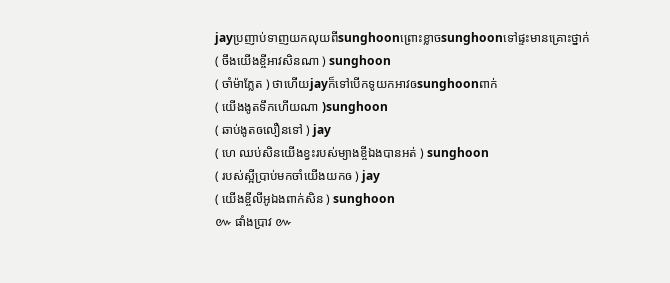jayប្រញាប់ទាញយកលុយពីsunghoonព្រោះខ្លាចsunghoonទៅផ្ទះមានគ្រោះថ្នាក់
( ចឹងយើងខ្ចីអាវសិនណា ) sunghoon
( ចាំម៉ាភ្លែត ) ថាហើយjayក៏ទៅបើកទូយកអាវឲsunghoonពាក់
( យើងងូតទឹកហើយណា )sunghoon
( ឆាប់ងូតឲលឿនទៅ ) jay
( ហេ ឈប់សិនយើងខ្វះរបស់ម្យាងខ្ចីឯងបានអត់ ) sunghoon
( របស់ស្អីប្រាប់មកចាំយើងយកឲ ) jay
( យើងខ្ចីលីអូឯងពាក់សិន ) sunghoon
៚ ផាំងប្រាវ ៚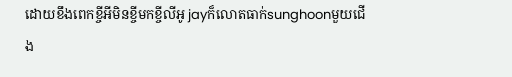ដោយខឹងពេកខ្ចីអីមិនខ្ចីមកខ្ចីលីអូ jayក៏លោតធាក់sunghoonមួយជើង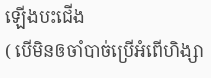ឡើងបះជើង
( បើមិនឲចាំបាច់ប្រើអំពើហិង្សា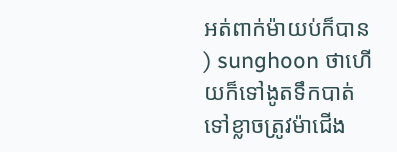អត់ពាក់ម៉ាយប់ក៏បាន ) sunghoon ថាហើយក៏ទៅងូតទឹកបាត់ទៅខ្លាចត្រូវម៉ាជើង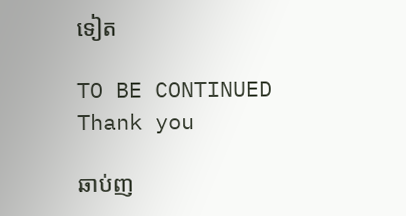ទៀត

TO BE CONTINUED
Thank you

ឆាប់ញ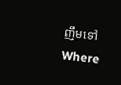ញឹមទៅWhere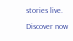stories live. Discover now